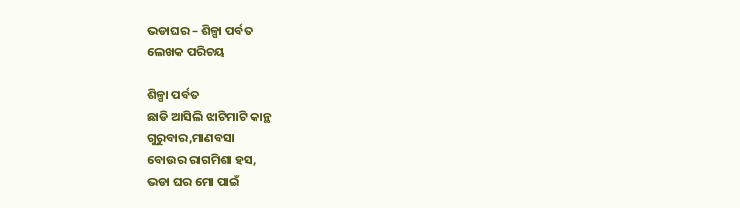ଭଡାଘର – ଶିଳ୍ପା ପର୍ବତ
ଲେଖକ ପରିଚୟ

ଶିଳ୍ପା ପର୍ବତ
ଛାଡି ଆସିଲି ଝାଟିମାଟି କାନ୍ଥ
ଗୁରୁବାର,ମାଣବସା
ବୋଉର ରାଗମିଶା ହସ,
ଭଡା ଘର ମୋ ପାଇଁ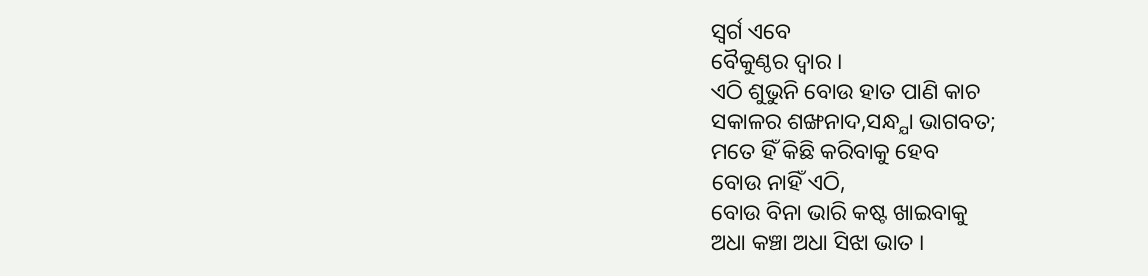ସ୍ବର୍ଗ ଏବେ
ବୈକୁଣ୍ଠର ଦ୍ବାର ।
ଏଠି ଶୁଭୁନି ବୋଉ ହାତ ପାଣି କାଚ
ସକାଳର ଶଙ୍ଖନାଦ,ସନ୍ଧ୍ଯା ଭାଗବତ;
ମତେ ହିଁ କିଛି କରିବାକୁ ହେବ
ବୋଉ ନାହିଁ ଏଠି,
ବୋଉ ବିନା ଭାରି କଷ୍ଟ ଖାଇବାକୁ
ଅଧା କଞ୍ଚା ଅଧା ସିଝା ଭାତ ।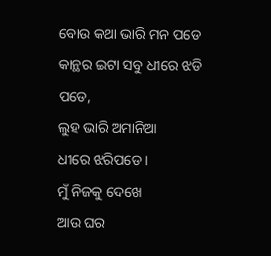ବୋଉ କଥା ଭାରି ମନ ପଡେ
କାନ୍ଥର ଇଟା ସବୁ ଧୀରେ ଝଡି ପଡେ,
ଲୁହ ଭାରି ଅମାନିଆ
ଧୀରେ ଝରିପଡେ ।
ମୁଁ ନିଜକୁ ଦେଖେ
ଆଉ ଘର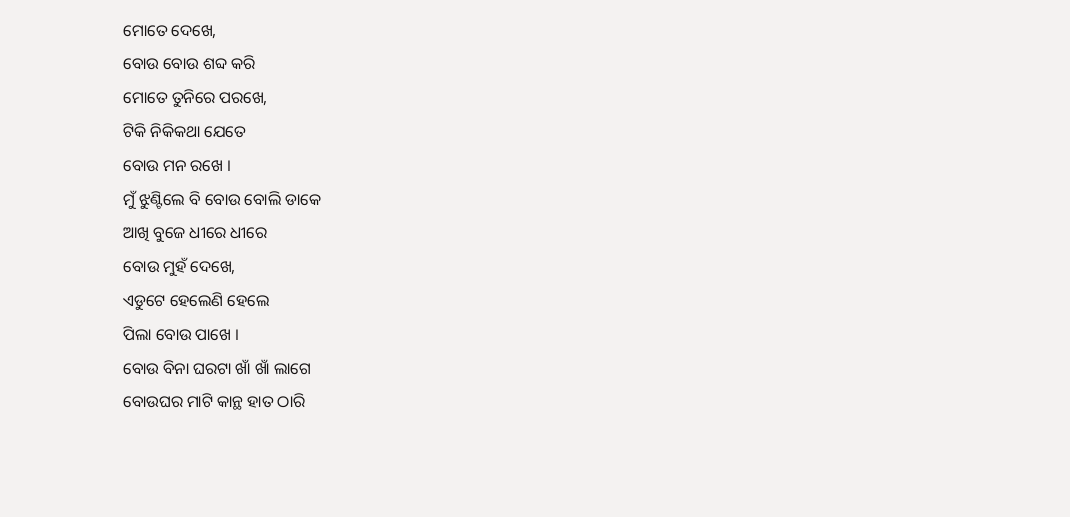ମୋତେ ଦେଖେ,
ବୋଉ ବୋଉ ଶବ୍ଦ କରି
ମୋତେ ତୁନିରେ ପରଖେ,
ଟିକି ନିକିକଥା ଯେତେ
ବୋଉ ମନ ରଖେ ।
ମୁଁ ଝୁଣ୍ଟିଲେ ବି ବୋଉ ବୋଲି ଡାକେ
ଆଖି ବୁଜେ ଧୀରେ ଧୀରେ
ବୋଉ ମୁହଁ ଦେଖେ,
ଏଡୁଟେ ହେଲେଣି ହେଲେ
ପିଲା ବୋଉ ପାଖେ ।
ବୋଉ ବିନା ଘରଟା ଖାଁ ଖାଁ ଲାଗେ
ବୋଉଘର ମାଟି କାନ୍ଥ ହାତ ଠାରି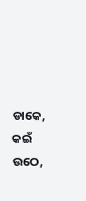ଡାକେ,
କଇଁ ଉଠେ,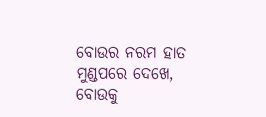ବୋଉର ନରମ ହାତ ମୁଣ୍ଡପରେ ଦେଖେ,
ବୋଉକୁ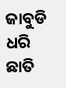ଜାବୁଡି ଧରି ଛାତି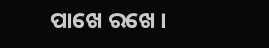ପାଖେ ରଖେ ।